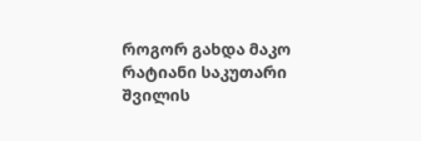როგორ გახდა მაკო რატიანი საკუთარი შვილის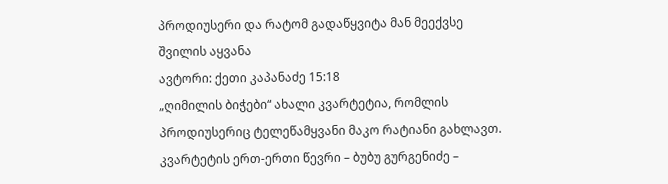პროდიუსერი და რატომ გადაწყვიტა მან მეექვსე შვილის აყვანა
ავტორი: ქეთი კაპანაძე 15:18
„ღიმილის ბიჭები“ ახალი კვარტეტია, რომლის პროდიუსერიც ტელეწამყვანი მაკო რატიანი გახლავთ. კვარტეტის ერთ-ერთი წევრი – ბუბუ გურგენიძე –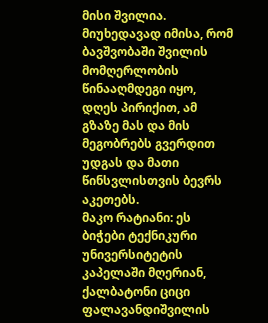მისი შვილია. მიუხედავად იმისა, რომ ბავშვობაში შვილის მომღერლობის წინააღმდეგი იყო, დღეს პირიქით, ამ გზაზე მას და მის მეგობრებს გვერდით უდგას და მათი წინსვლისთვის ბევრს აკეთებს.
მაკო რატიანი: ეს ბიჭები ტექნიკური უნივერსიტეტის კაპელაში მღერიან, ქალბატონი ციცი ფალავანდიშვილის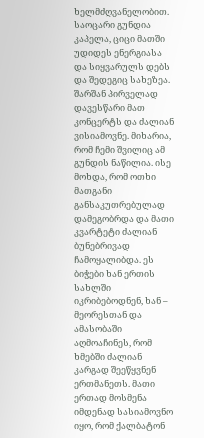ხელმძღვანელობით. საოცარი გუნდია კაპელა, ციცი მათში უდიდეს ენერგიასა და სიყვარულს დებს და შედეგიც სახეზეა. შარშან პირველად დავესწარი მათ კონცერტს და ძალიან ვისიამოვნე. მიხარია, რომ ჩემი შვილიც ამ გუნდის ნაწილია. ისე მოხდა, რომ ოთხი მათგანი განსაკუთრებულად დამეგობრდა და მათი კვარტეტი ძალიან ბუნებრივად ჩამოყალიბდა. ეს ბიჭები ხან ერთის სახლში იკრიბებოდნენ, ხან – მეორესთან და ამასობაში აღმოაჩინეს, რომ ხმებში ძალიან კარგად შეეწყვნენ ერთმანეთს. მათი ერთად მოსმენა იმდენად სასიამოვნო იყო, რომ ქალბატონ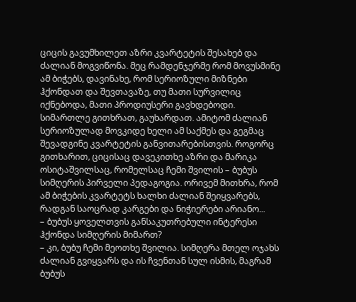ციცის გავუმხილეთ აზრი კვარტეტის შესახებ და ძალიან მოგვიწონა. მეც რამდენჯერმე რომ მოვუსმინე ამ ბიჭებს, დავინახე, რომ სერიოზული მიზნები ჰქონდათ და შევთავაზე, თუ მათი სურვილიც იქნებოდა, მათი პროდიუსერი გავხდებოდი. სიმართლე გითხრათ, გაუხარდათ. ამიტომ ძალიან სერიოზულად მოვკიდე ხელი ამ საქმეს და გეგმაც შევადგინე კვარტეტის განვითარებისთვის. როგორც გითხარით, ციცისაც დავეკითხე აზრი და მარიკა ოსიტაშვილსაც, რომელსაც ჩემი შვილის – ბუბუს სიმღერის პირველი პედაგოგია. ორივემ მითხრა, რომ ამ ბიჭების კვარტეტს ხალხი ძალიან შეიყვარებს, რადგან საოცრად კარგები და ნიჭიერები არიანო...
– ბუბუს ყოველთვის განსაკუთრებული ინტერესი ჰქონდა სიმღერის მიმართ?
– კი, ბუბუ ჩემი მეოთხე შვილია. სიმღერა მთელ ოჯახს ძალიან გვიყვარს და ის ჩვენთან სულ ისმის, მაგრამ ბუბუს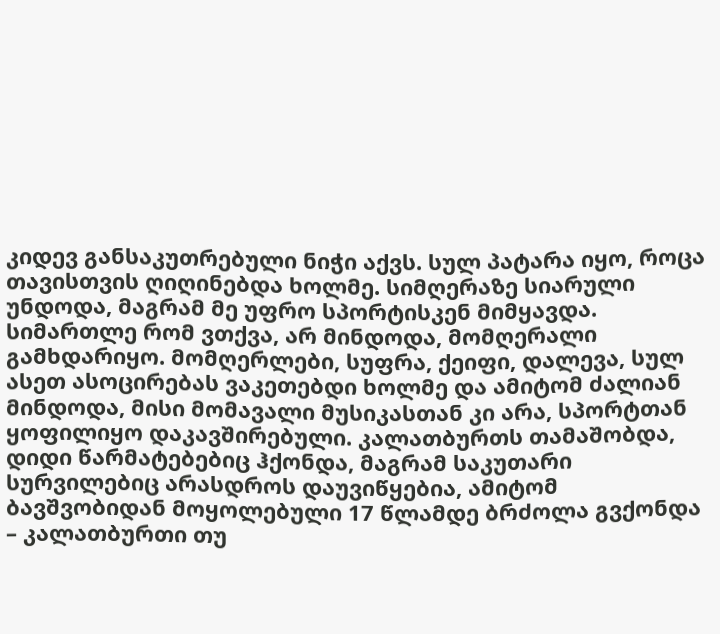კიდევ განსაკუთრებული ნიჭი აქვს. სულ პატარა იყო, როცა თავისთვის ღიღინებდა ხოლმე. სიმღერაზე სიარული უნდოდა, მაგრამ მე უფრო სპორტისკენ მიმყავდა. სიმართლე რომ ვთქვა, არ მინდოდა, მომღერალი გამხდარიყო. მომღერლები, სუფრა, ქეიფი, დალევა, სულ ასეთ ასოცირებას ვაკეთებდი ხოლმე და ამიტომ ძალიან მინდოდა, მისი მომავალი მუსიკასთან კი არა, სპორტთან ყოფილიყო დაკავშირებული. კალათბურთს თამაშობდა, დიდი წარმატებებიც ჰქონდა, მაგრამ საკუთარი სურვილებიც არასდროს დაუვიწყებია, ამიტომ ბავშვობიდან მოყოლებული 17 წლამდე ბრძოლა გვქონდა – კალათბურთი თუ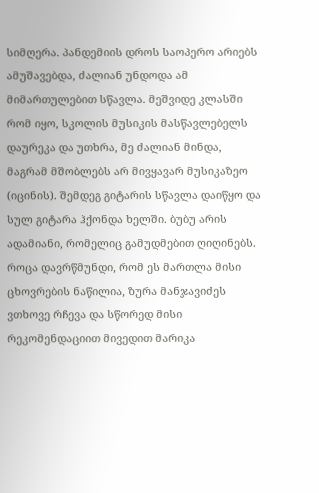სიმღერა. პანდემიის დროს საოპერო არიებს ამუშავებდა, ძალიან უნდოდა ამ მიმართულებით სწავლა. მეშვიდე კლასში რომ იყო, სკოლის მუსიკის მასწავლებელს დაურეკა და უთხრა, მე ძალიან მინდა, მაგრამ მშობლებს არ მივყავარ მუსიკაზეო (იცინის). შემდეგ გიტარის სწავლა დაიწყო და სულ გიტარა ჰქონდა ხელში. ბუბუ არის ადამიანი, რომელიც გამუდმებით ღიღინებს. როცა დავრწმუნდი, რომ ეს მართლა მისი ცხოვრების ნაწილია, ზურა მანჯავიძეს ვთხოვე რჩევა და სწორედ მისი რეკომენდაციით მივედით მარიკა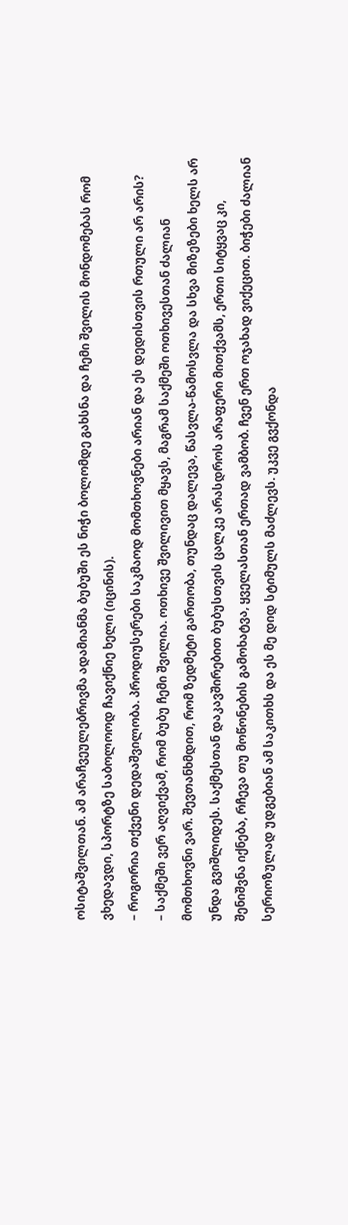ოსიტაშვილთან. ამ არაჩვეულებრივმა ადამიანმა ბუბუში ეს ნიჭი ბოლომდე გახსნა და ჩემი შვილის მონდომებას რომ ვხედავდი, სპორტზე საბოლოოდ ჩავიქნიე ხელი (იცინის).
– როგორია თქვენი დედაშვილობა. პროდიუსერები საკმაოდ მომთხოვნები არიან და ეს დედისთვის რთული არ არის?
– საქმეში ვერ აღვიქვამ, რომ ბუბუ ჩემი შვილია. ოთხივე შვილივით მყავს, მაგრამ საქმეში ოთხივესთან ძალიან მომთხოვნი ვარ. შევთანხმდით, რომ ზედმეტი გართობა, თუნდაც დალევა, წასვლა-წამოსვლა და სხვა მიზეზები ხელს არ უნდა გვიშლიდეს. საქმესთან დაკავშირებით ბუბუსთვის ცალკე არასდროს არაფერი მითქვამს, ერთი სიტყვაც კი, შენიშვნა იქნება, რჩევა თუ მოწონების გამოხატვა, ყველასთან ერთად ვამბობ. ჩვენ ერთ ოჯახად ვიქეცით. ბიჭები ძალიან სერიოზულად უდგებიან ამ საკითხს და ეს მე დიდ სტიმულს მაძლევს. უკვე გვქონდა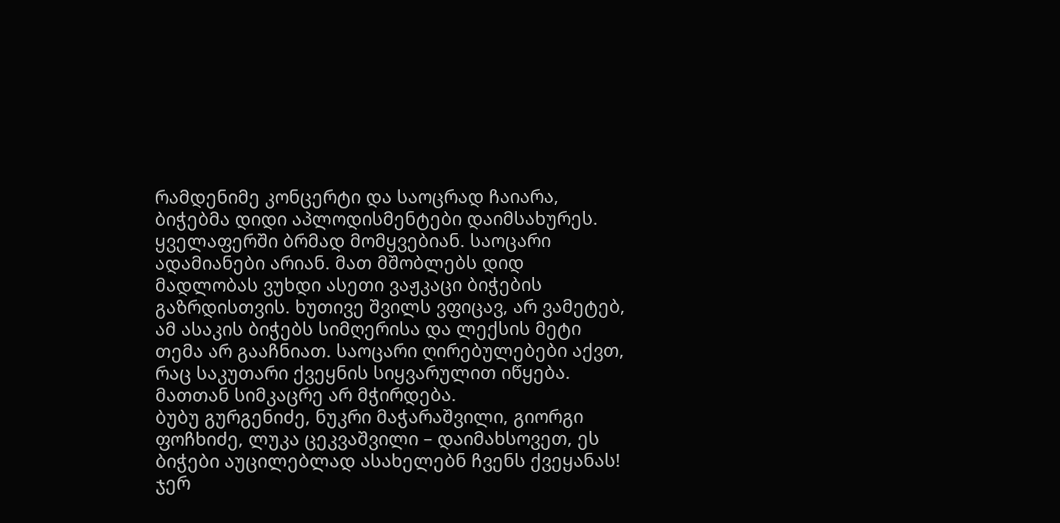რამდენიმე კონცერტი და საოცრად ჩაიარა, ბიჭებმა დიდი აპლოდისმენტები დაიმსახურეს. ყველაფერში ბრმად მომყვებიან. საოცარი ადამიანები არიან. მათ მშობლებს დიდ მადლობას ვუხდი ასეთი ვაჟკაცი ბიჭების გაზრდისთვის. ხუთივე შვილს ვფიცავ, არ ვამეტებ, ამ ასაკის ბიჭებს სიმღერისა და ლექსის მეტი თემა არ გააჩნიათ. საოცარი ღირებულებები აქვთ, რაც საკუთარი ქვეყნის სიყვარულით იწყება. მათთან სიმკაცრე არ მჭირდება.
ბუბუ გურგენიძე, ნუკრი მაჭარაშვილი, გიორგი ფოჩხიძე, ლუკა ცეკვაშვილი – დაიმახსოვეთ, ეს ბიჭები აუცილებლად ასახელებნ ჩვენს ქვეყანას!
ჯერ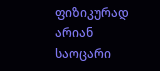ფიზიკურად არიან საოცარი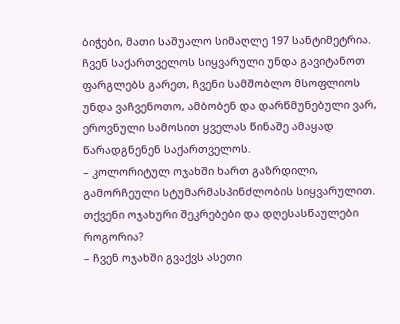ბიჭები, მათი საშუალო სიმაღლე 197 სანტიმეტრია. ჩვენ საქართველოს სიყვარული უნდა გავიტანოთ ფარგლებს გარეთ, ჩვენი სამშობლო მსოფლიოს უნდა ვაჩვენოთო, ამბობენ და დარწმუნებული ვარ, ეროვნული სამოსით ყველას წინაშე ამაყად წარადგნენენ საქართველოს.
– კოლორიტულ ოჯახში ხართ გაზრდილი, გამორჩეული სტუმარმასპინძლობის სიყვარულით. თქვენი ოჯახური შეკრებები და დღესასწაულები როგორია?
– ჩვენ ოჯახში გვაქვს ასეთი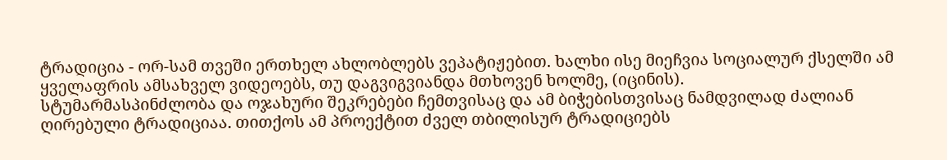ტრადიცია - ორ-სამ თვეში ერთხელ ახლობლებს ვეპატიჟებით. ხალხი ისე მიეჩვია სოციალურ ქსელში ამ ყველაფრის ამსახველ ვიდეოებს, თუ დაგვიგვიანდა მთხოვენ ხოლმე, (იცინის).
სტუმარმასპინძლობა და ოჯახური შეკრებები ჩემთვისაც და ამ ბიჭებისთვისაც ნამდვილად ძალიან ღირებული ტრადიციაა. თითქოს ამ პროექტით ძველ თბილისურ ტრადიციებს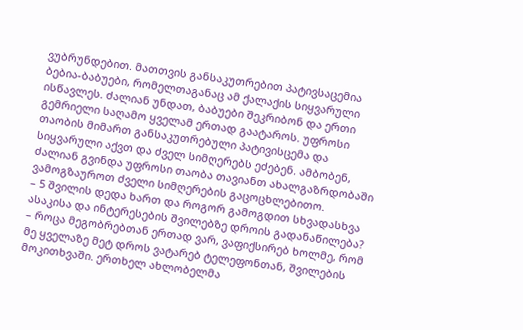ვუბრუნდებით. მათთვის განსაკუთრებით პატივსაცემია ბებია-ბაბუები, რომელთაგანაც ამ ქალაქის სიყვარული ისწავლეს. ძალიან უნდათ, ბაბუები შეკრიბონ და ერთი გემრიელი საღამო ყველამ ერთად გაატაროს. უფროსი თაობის მიმართ განსაკუთრებული პატივისცემა და სიყვარული აქვთ და ძველ სიმღერებს ეძებენ. ამბობენ, ძალიან გვინდა უფროსი თაობა თავიანთ ახალგაზრდობაში ვამოგზაუროთ ძველი სიმღერების გაცოცხლებითო.
– 5 შვილის დედა ხართ და როგორ გამოგდით სხვადასხვა ასაკისა და ინტერესების შვილებზე დროის გადანაწილება?
– როცა მეგობრებთან ერთად ვარ, ვაფიქსირებ ხოლმე, რომ მე ყველაზე მეტ დროს ვატარებ ტელეფონთან, შვილების მოკითხვაში. ერთხელ ახლობელმა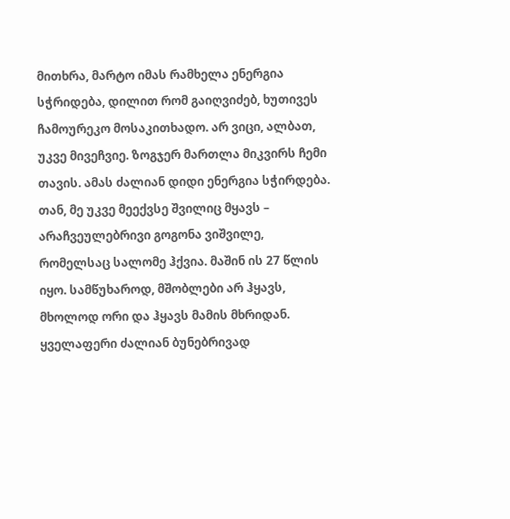მითხრა, მარტო იმას რამხელა ენერგია სჭრიდება, დილით რომ გაიღვიძებ, ხუთივეს ჩამოურეკო მოსაკითხადო. არ ვიცი, ალბათ, უკვე მივეჩვიე. ზოგჯერ მართლა მიკვირს ჩემი თავის. ამას ძალიან დიდი ენერგია სჭირდება. თან, მე უკვე მეექვსე შვილიც მყავს – არაჩვეულებრივი გოგონა ვიშვილე, რომელსაც სალომე ჰქვია. მაშინ ის 27 წლის იყო. სამწუხაროდ, მშობლები არ ჰყავს, მხოლოდ ორი და ჰყავს მამის მხრიდან. ყველაფერი ძალიან ბუნებრივად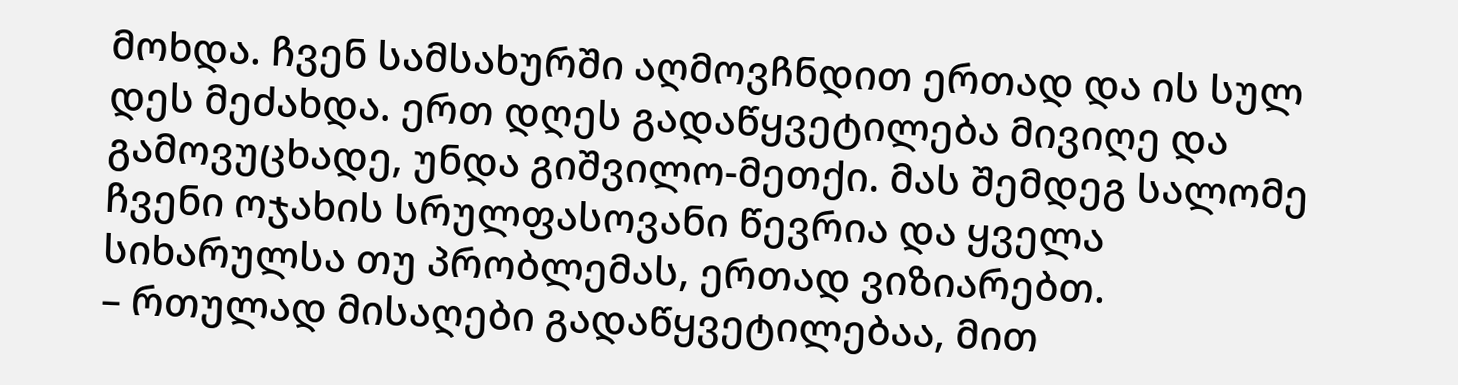მოხდა. ჩვენ სამსახურში აღმოვჩნდით ერთად და ის სულ დეს მეძახდა. ერთ დღეს გადაწყვეტილება მივიღე და გამოვუცხადე, უნდა გიშვილო-მეთქი. მას შემდეგ სალომე ჩვენი ოჯახის სრულფასოვანი წევრია და ყველა სიხარულსა თუ პრობლემას, ერთად ვიზიარებთ.
– რთულად მისაღები გადაწყვეტილებაა, მით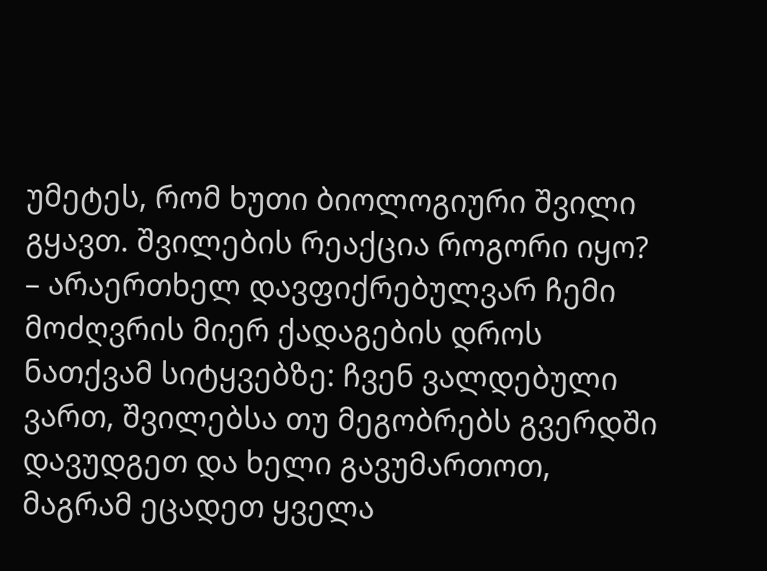უმეტეს, რომ ხუთი ბიოლოგიური შვილი გყავთ. შვილების რეაქცია როგორი იყო?
– არაერთხელ დავფიქრებულვარ ჩემი მოძღვრის მიერ ქადაგების დროს ნათქვამ სიტყვებზე: ჩვენ ვალდებული ვართ, შვილებსა თუ მეგობრებს გვერდში დავუდგეთ და ხელი გავუმართოთ, მაგრამ ეცადეთ ყველა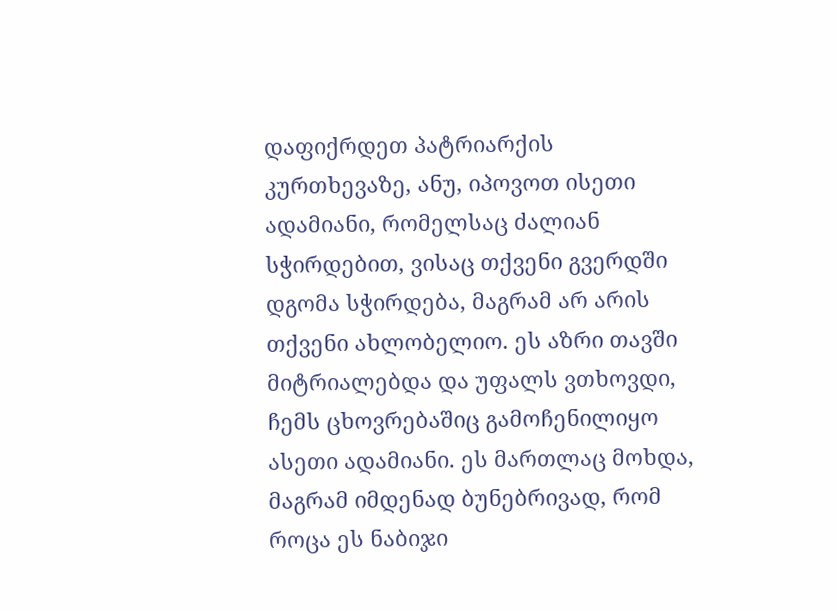დაფიქრდეთ პატრიარქის კურთხევაზე, ანუ, იპოვოთ ისეთი ადამიანი, რომელსაც ძალიან სჭირდებით, ვისაც თქვენი გვერდში დგომა სჭირდება, მაგრამ არ არის თქვენი ახლობელიო. ეს აზრი თავში მიტრიალებდა და უფალს ვთხოვდი, ჩემს ცხოვრებაშიც გამოჩენილიყო ასეთი ადამიანი. ეს მართლაც მოხდა, მაგრამ იმდენად ბუნებრივად, რომ როცა ეს ნაბიჯი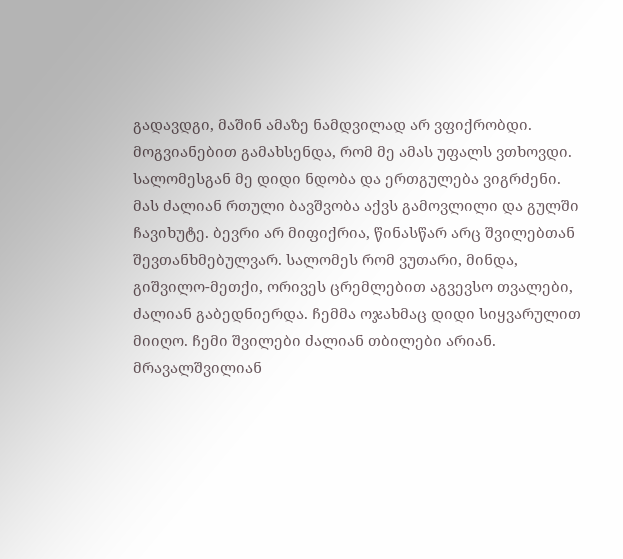გადავდგი, მაშინ ამაზე ნამდვილად არ ვფიქრობდი. მოგვიანებით გამახსენდა, რომ მე ამას უფალს ვთხოვდი. სალომესგან მე დიდი ნდობა და ერთგულება ვიგრძენი. მას ძალიან რთული ბავშვობა აქვს გამოვლილი და გულში ჩავიხუტე. ბევრი არ მიფიქრია, წინასწარ არც შვილებთან შევთანხმებულვარ. სალომეს რომ ვუთარი, მინდა, გიშვილო-მეთქი, ორივეს ცრემლებით აგვევსო თვალები, ძალიან გაბედნიერდა. ჩემმა ოჯახმაც დიდი სიყვარულით მიიღო. ჩემი შვილები ძალიან თბილები არიან. მრავალშვილიან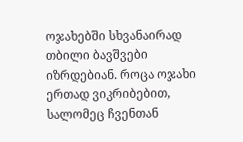ოჯახებში სხვანაირად თბილი ბავშვები იზრდებიან. როცა ოჯახი ერთად ვიკრიბებით, სალომეც ჩვენთან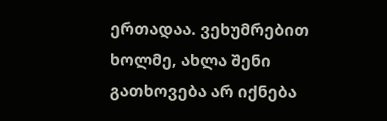ერთადაა. ვეხუმრებით ხოლმე, ახლა შენი გათხოვება არ იქნება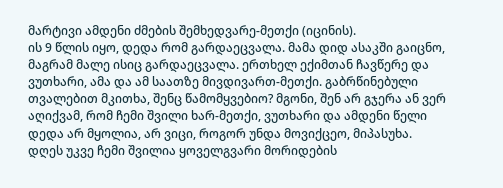მარტივი ამდენი ძმების შემხედვარე-მეთქი (იცინის).
ის 9 წლის იყო, დედა რომ გარდაეცვალა. მამა დიდ ასაკში გაიცნო, მაგრამ მალე ისიც გარდაეცვალა. ერთხელ ექიმთან ჩავწერე და ვუთხარი, ამა და ამ საათზე მივდივართ-მეთქი. გაბრწინებული თვალებით მკითხა, შენც წამომყვებიო? მგონი, შენ არ გჯერა ან ვერ აღიქვამ, რომ ჩემი შვილი ხარ-მეთქი, ვუთხარი და ამდენი წელი დედა არ მყოლია, არ ვიცი, როგორ უნდა მოვიქცეო, მიპასუხა. დღეს უკვე ჩემი შვილია ყოველგვარი მორიდების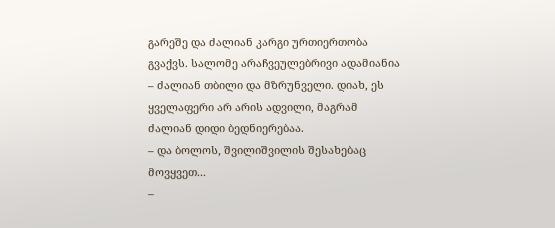გარეშე და ძალიან კარგი ურთიერთობა გვაქვს. სალომე არაჩვეულებრივი ადამიანია – ძალიან თბილი და მზრუნველი. დიახ, ეს ყველაფერი არ არის ადვილი, მაგრამ ძალიან დიდი ბედნიერებაა.
– და ბოლოს, შვილიშვილის შესახებაც მოვყვეთ...
–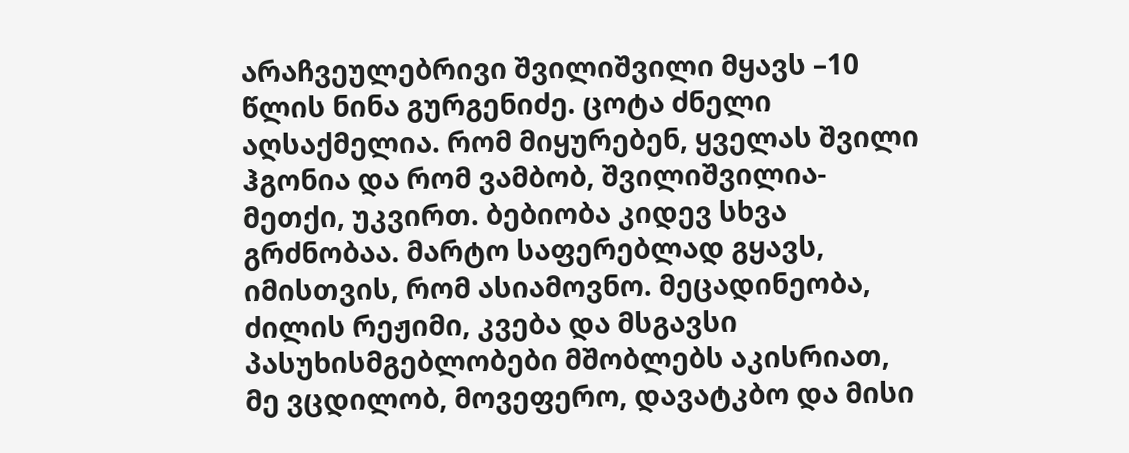არაჩვეულებრივი შვილიშვილი მყავს –10 წლის ნინა გურგენიძე. ცოტა ძნელი აღსაქმელია. რომ მიყურებენ, ყველას შვილი ჰგონია და რომ ვამბობ, შვილიშვილია-მეთქი, უკვირთ. ბებიობა კიდევ სხვა გრძნობაა. მარტო საფერებლად გყავს, იმისთვის, რომ ასიამოვნო. მეცადინეობა, ძილის რეჟიმი, კვება და მსგავსი პასუხისმგებლობები მშობლებს აკისრიათ, მე ვცდილობ, მოვეფერო, დავატკბო და მისი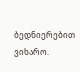ბედნიერებით ვიხარო.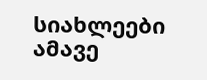სიახლეები ამავე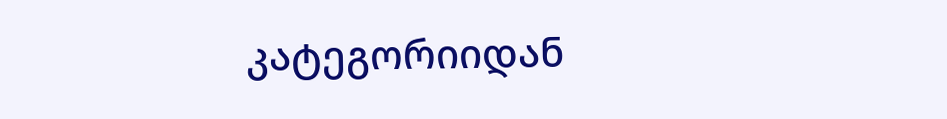კატეგორიიდან